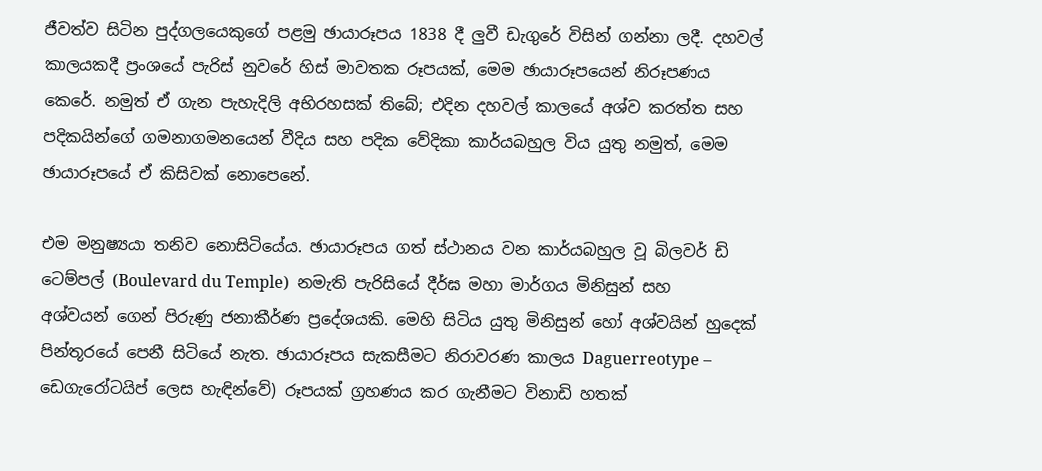ජීවත්ව සිටින පුද්ගලයෙකුගේ පළමු ඡායාරූපය 1838 දී ලුවී ඩැගුරේ විසින් ගන්නා ලදී. දහවල් කාලයකදී ප්‍රංශයේ පැරිස් නුවරේ හිස් මාවතක රූපයක්, මෙම ඡායාරූපයෙන් නිරූපණය කෙරේ. නමුත් ඒ ගැන පැහැදිලි අභිරහසක් තිබේ; එදින දහවල් කාලයේ අශ්ව කරත්ත සහ පදිකයින්ගේ ගමනාගමනයෙන් වීදිය සහ පදික වේදිකා කාර්යබහුල විය යුතු නමුත්, මෙම ඡායාරූපයේ ඒ කිසිවක් නොපෙනේ.

එම මනුෂ්‍යයා තනිව නොසිටියේය. ඡායාරූපය ගත් ස්ථානය වන කාර්යබහුල වූ බිලවර් ඩි ටෙම්පල් (Boulevard du Temple)  නමැති පැරිසියේ දීර්ඝ මහා මාර්ගය මිනිසුන් සහ අශ්වයන් ගෙන් පිරුණු ජනාකීර්ණ ප්‍රදේශයකි. මෙහි සිටිය යුතු මිනිසුන් හෝ අශ්වයින් හුදෙක් පින්තූරයේ පෙනී සිටියේ නැත. ඡායාරූපය සැකසීමට නිරාවරණ කාලය Daguerreotype – ඩෙගැරෝටයිප් ලෙස හැඳින්වේ) රූපයක් ග්‍රහණය කර ගැනීමට විනාඩි හතක්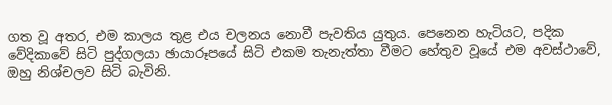ගත වූ අතර, එම කාලය තුළ එය චලනය නොවී පැවතිය යුතුය. පෙනෙන හැටියට, පදික වේදිකාවේ සිටි පුද්ගලයා ඡායාරූපයේ සිටි එකම තැනැත්තා වීමට හේතුව වූයේ එම අවස්ථාවේ, ඔහු නිශ්චලව සිටි බැවිනි.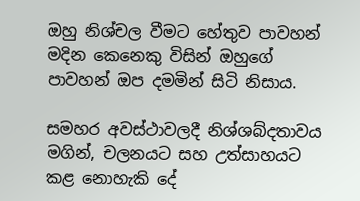ඔහු නිශ්චල වීමට හේතුව පාවහන් මදින කෙනෙකු විසින් ඔහුගේ පාවහන් ඔප දමමින් සිටි නිසාය.

සමහර අවස්ථාවලදී නිශ්ශබ්දතාවය මගින්, චලනයට සහ උත්සාහයට කළ නොහැකි දේ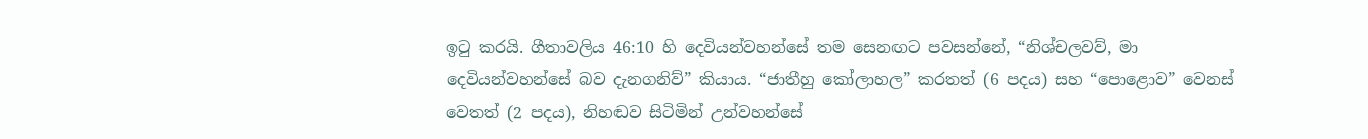ඉටු කරයි. ගීතාවලිය 46:10 හි දෙවියන්වහන්සේ තම සෙනඟට පවසන්නේ, “නිශ්චලවව්, මා දෙවියන්වහන්සේ බව දැනගනිව්” කියාය. “ජාතීහු කෝලාහල” කරතත් (6 පදය) සහ “පොළොව” වෙනස් වෙතත් (2 පදය), නිහඬව සිටිමින් උන්වහන්සේ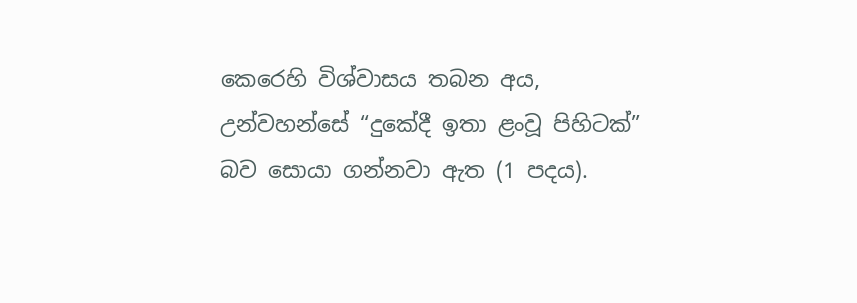කෙරෙහි විශ්වාසය තබන අය, උන්වහන්සේ “දුකේදී ඉතා ළංවූ පිහිටක්” බව සොයා ගන්නවා ඇත (1 පදය).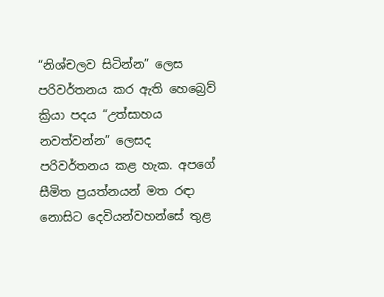“නිශ්චලව සිටින්න” ලෙස පරිවර්තනය කර ඇති හෙබ්‍රෙව් ක්‍රියා පදය “උත්සාහය නවත්වන්න” ලෙසද පරිවර්තනය කළ හැක. අපගේ සීමිත ප්‍රයත්නයන් මත රඳා නොසිට දෙවියන්වහන්සේ තුළ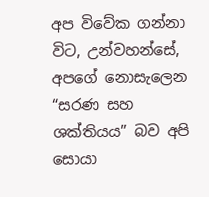අප විවේක ගන්නා විට, උන්වහන්සේ, අපගේ නොසැලෙන “සරණ සහ ශක්තියය” බව අපි සොයා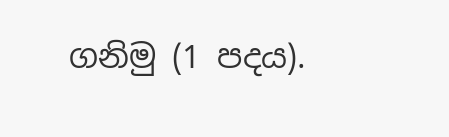ගනිමු (1 පදය).